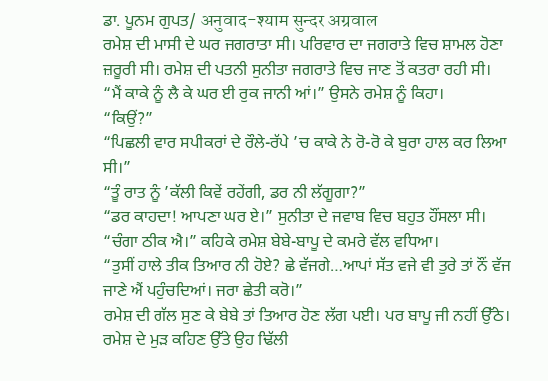ਡਾ. ਪੂਨਮ ਗੁਪਤ/ अनुवाद-श्याम सुन्दर अग्रवाल
ਰਮੇਸ਼ ਦੀ ਮਾਸੀ ਦੇ ਘਰ ਜਗਰਾਤਾ ਸੀ। ਪਰਿਵਾਰ ਦਾ ਜਗਰਾਤੇ ਵਿਚ ਸ਼ਾਮਲ ਹੋਣਾ ਜ਼ਰੂਰੀ ਸੀ। ਰਮੇਸ਼ ਦੀ ਪਤਨੀ ਸੁਨੀਤਾ ਜਗਰਾਤੇ ਵਿਚ ਜਾਣ ਤੋਂ ਕਤਰਾ ਰਹੀ ਸੀ।
“ਮੈਂ ਕਾਕੇ ਨੂੰ ਲੈ ਕੇ ਘਰ ਈ ਰੁਕ ਜਾਨੀ ਆਂ।” ਉਸਨੇ ਰਮੇਸ਼ ਨੂੰ ਕਿਹਾ।
“ਕਿਉਂ?”
“ਪਿਛਲੀ ਵਾਰ ਸਪੀਕਰਾਂ ਦੇ ਰੌਲੇ-ਰੱਪੇ ’ਚ ਕਾਕੇ ਨੇ ਰੋ-ਰੋ ਕੇ ਬੁਰਾ ਹਾਲ ਕਰ ਲਿਆ ਸੀ।”
“ਤੂੰ ਰਾਤ ਨੂੰ ’ਕੱਲੀ ਕਿਵੇਂ ਰਹੇਂਗੀ, ਡਰ ਨੀ ਲੱਗੂਗਾ?”
“ਡਰ ਕਾਹਦਾ! ਆਪਣਾ ਘਰ ਏ।” ਸੁਨੀਤਾ ਦੇ ਜਵਾਬ ਵਿਚ ਬਹੁਤ ਹੌਂਸਲਾ ਸੀ।
“ਚੰਗਾ ਠੀਕ ਐ।” ਕਹਿਕੇ ਰਮੇਸ਼ ਬੇਬੇ-ਬਾਪੂ ਦੇ ਕਮਰੇ ਵੱਲ ਵਧਿਆ।
“ਤੁਸੀਂ ਹਾਲੇ ਤੀਕ ਤਿਆਰ ਨੀ ਹੋਏ? ਛੇ ਵੱਜਗੇ…ਆਪਾਂ ਸੱਤ ਵਜੇ ਵੀ ਤੁਰੇ ਤਾਂ ਨੌਂ ਵੱਜ ਜਾਣੇ ਐਂ ਪਹੁੰਚਦਿਆਂ। ਜਰਾ ਛੇਤੀ ਕਰੋ।”
ਰਮੇਸ਼ ਦੀ ਗੱਲ ਸੁਣ ਕੇ ਬੇਬੇ ਤਾਂ ਤਿਆਰ ਹੋਣ ਲੱਗ ਪਈ। ਪਰ ਬਾਪੂ ਜੀ ਨਹੀਂ ਉੱਠੇ। ਰਮੇਸ਼ ਦੇ ਮੁੜ ਕਹਿਣ ਉੱਤੇ ਉਹ ਢਿੱਲੀ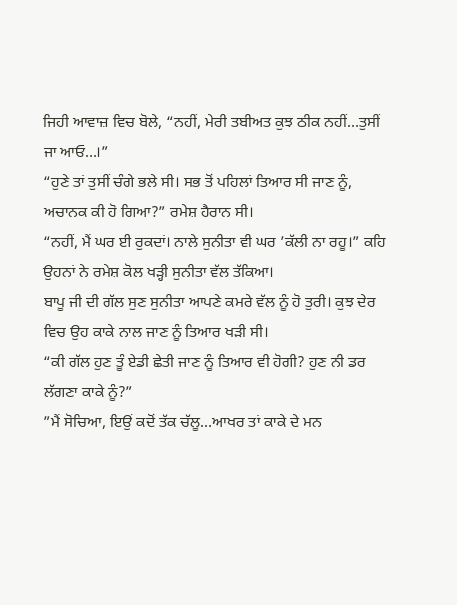ਜਿਹੀ ਆਵਾਜ਼ ਵਿਚ ਬੋਲੇ, “ਨਹੀਂ, ਮੇਰੀ ਤਬੀਅਤ ਕੁਝ ਠੀਕ ਨਹੀਂ…ਤੁਸੀਂ ਜਾ ਆਓ…।”
“ਹੁਣੇ ਤਾਂ ਤੁਸੀਂ ਚੰਗੇ ਭਲੇ ਸੀ। ਸਭ ਤੋਂ ਪਹਿਲਾਂ ਤਿਆਰ ਸੀ ਜਾਣ ਨੂੰ, ਅਚਾਨਕ ਕੀ ਹੋ ਗਿਆ?” ਰਮੇਸ਼ ਹੈਰਾਨ ਸੀ।
“ਨਹੀਂ, ਮੈਂ ਘਰ ਈ ਰੁਕਦਾਂ। ਨਾਲੇ ਸੁਨੀਤਾ ਵੀ ਘਰ ’ਕੱਲੀ ਨਾ ਰਹੂ।” ਕਹਿ ਉਹਨਾਂ ਨੇ ਰਮੇਸ਼ ਕੋਲ ਖੜ੍ਹੀ ਸੁਨੀਤਾ ਵੱਲ ਤੱਕਿਆ।
ਬਾਪੂ ਜੀ ਦੀ ਗੱਲ ਸੁਣ ਸੁਨੀਤਾ ਆਪਣੇ ਕਮਰੇ ਵੱਲ ਨੂੰ ਹੋ ਤੁਰੀ। ਕੁਝ ਦੇਰ ਵਿਚ ਉਹ ਕਾਕੇ ਨਾਲ ਜਾਣ ਨੂੰ ਤਿਆਰ ਖੜੀ ਸੀ।
“ਕੀ ਗੱਲ ਹੁਣ ਤੂੰ ਏਡੀ ਛੇਤੀ ਜਾਣ ਨੂੰ ਤਿਆਰ ਵੀ ਹੋਗੀ? ਹੁਣ ਨੀ ਡਰ ਲੱਗਣਾ ਕਾਕੇ ਨੂੰ?”
”ਮੈਂ ਸੋਚਿਆ, ਇਉਂ ਕਦੋਂ ਤੱਕ ਚੱਲੂ…ਆਖਰ ਤਾਂ ਕਾਕੇ ਦੇ ਮਨ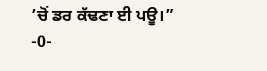’ਚੋਂ ਡਰ ਕੱਢਣਾ ਈ ਪਊ।”
-0-